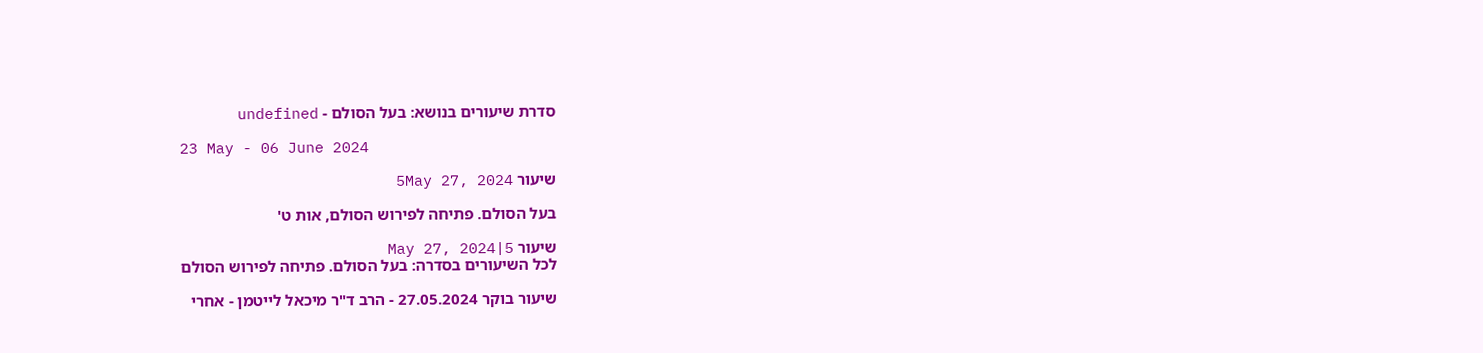סדרת שיעורים בנושא: בעל הסולם - undefined

23 May - 06 June 2024

שיעור 5May 27, 2024

בעל הסולם. פתיחה לפירוש הסולם, אות ט'

שיעור 5|May 27, 2024
לכל השיעורים בסדרה: בעל הסולם. פתיחה לפירוש הסולם

שיעור בוקר 27.05.2024 - הרב ד"ר מיכאל לייטמן - אחרי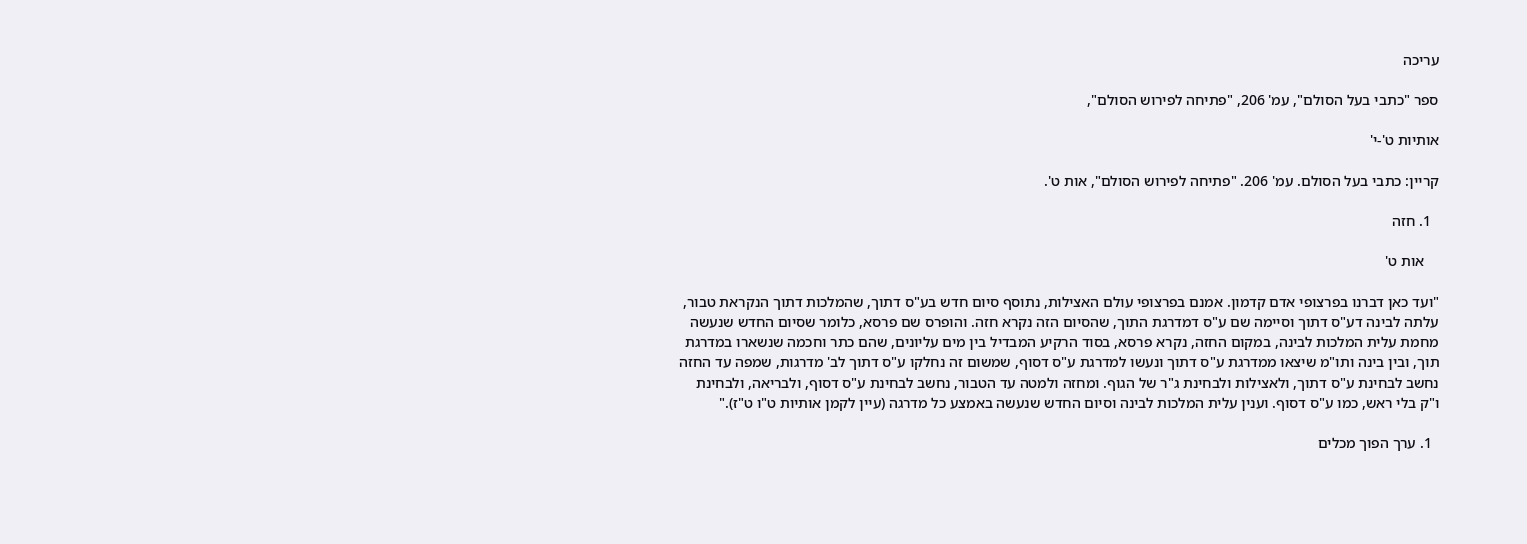עריכה

ספר "כתבי בעל הסולם", עמ' 206, "פתיחה לפירוש הסולם",

אותיות ט'-י'

קריין: כתבי בעל הסולם. עמ' 206. "פתיחה לפירוש הסולם", אות ט'.

  1. חזה

    אות ט'

"ועד כאן דברנו בפרצופי אדם קדמון. אמנם בפרצופי עולם האצילות, נתוסף סיום חדש בע"ס דתוך, שהמלכות דתוך הנקראת טבור, עלתה לבינה דע"ס דתוך וסיימה שם ע"ס דמדרגת התוך, שהסיום הזה נקרא חזה. והופרס שם פרסא, כלומר שסיום החדש שנעשה מחמת עלית המלכות לבינה, במקום החזה, נקרא פרסא, בסוד הרקיע המבדיל בין מים עליונים, שהם כתר וחכמה שנשארו במדרגת תוך, ובין בינה ותו"מ שיצאו ממדרגת ע"ס דתוך ונעשו למדרגת ע"ס דסוף, שמשום זה נחלקו ע"ס דתוך לב' מדרגות, שמפה עד החזה נחשב לבחינת ע"ס דתוך, ולאצילות ולבחינת ג"ר של הגוף. ומחזה ולמטה עד הטבור, נחשב לבחינת ע"ס דסוף, ולבריאה, ולבחינת ו"ק בלי ראש, כמו ע"ס דסוף. וענין עלית המלכות לבינה וסיום החדש שנעשה באמצע כל מדרגה (עיין לקמן אותיות ט"ו ט"ז)."

  1. ערך הפוך מכלים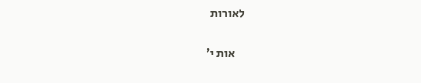לאורות

    אות י'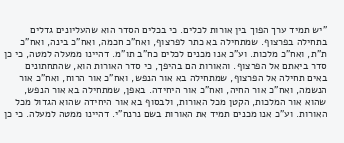"יש תמיד ערך הפוך בין אורות לכלים. כי בכלים הסדר הוא שהעליונים גדלים בתחילה בפרצוף. שמתחילה בא כתר לפרצוף, ואח"כ חכמה, ואח"כ בינה, ואח"כ ת"ת, ואח"כ מלכות. וע"כ אנו מכנים לכלים כח"ב תו"מ. דהיינו ממעלה למטה, כי כן סדר ביאתם אל הפרצוף. והאורות הם בהיפך, כי סדר האורות הוא, שהתחתונים באים תחילה אל הפרצוף, שמתחילה בא אור הנפש, ואח"כ אור הרוח, ואח"כ אור הנשמה, ואח"כ אור החיה, ואח"כ אור היחידה. באפן, שמתחילה בא אור הנפש, שהוא אור המלכות, הקטן מכל האורות, ולבסוף בא אור היחידה שהוא הגדול מכל האורות. וע"כ אנו מכנים תמיד את האורות בשם נרנח"י. דהיינו ממטה למעלה. כי כן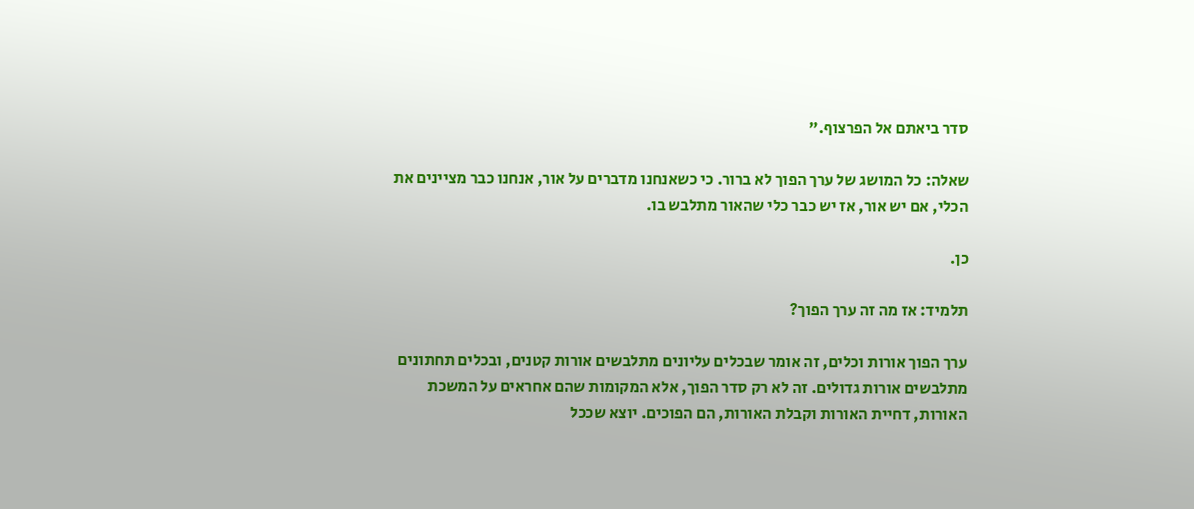סדר ביאתם אל הפרצוף."

שאלה: כל המושג של ערך הפוך לא ברור. כי כשאנחנו מדברים על אור, אנחנו כבר מציינים את הכלי, אם יש אור, אז יש כבר כלי שהאור מתלבש בו.

כן.

תלמיד: אז מה זה ערך הפוך?

ערך הפוך אורות וכלים, זה אומר שבכלים עליונים מתלבשים אורות קטנים, ובכלים תחתונים מתלבשים אורות גדולים. זה לא רק סדר הפוך, אלא המקומות שהם אחראים על המשכת האורות, דחיית האורות וקבלת האורות, הם הפוכים. יוצא שככל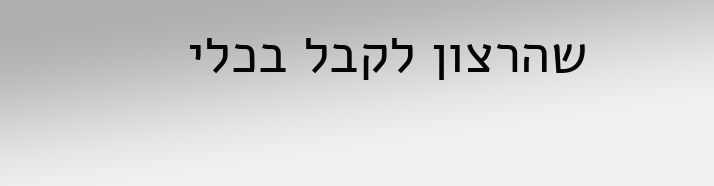שהרצון לקבל בכלי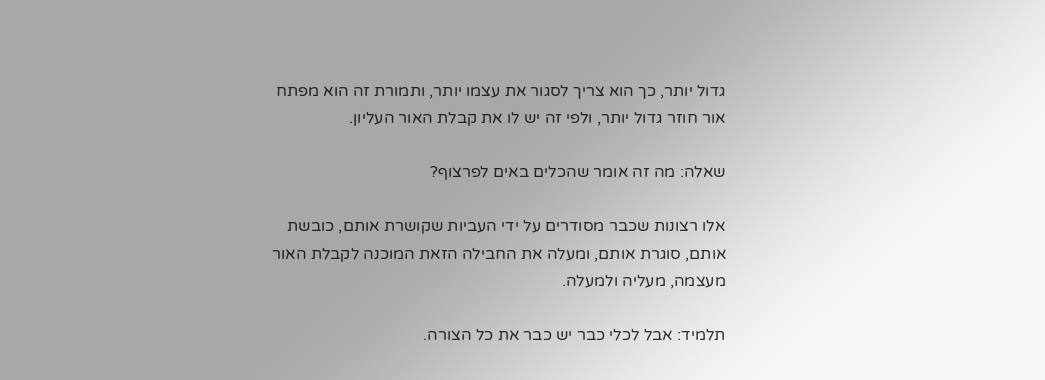גדול יותר, כך הוא צריך לסגור את עצמו יותר, ותמורת זה הוא מפתח אור חוזר גדול יותר, ולפי זה יש לו את קבלת האור העליון.

שאלה: מה זה אומר שהכלים באים לפרצוף?

אלו רצונות שכבר מסודרים על ידי העביות שקושרת אותם, כובשת אותם, סוגרת אותם, ומעלה את החבילה הזאת המוכנה לקבלת האור מעצמה, מעליה ולמעלה.

תלמיד: אבל לכלי כבר יש כבר את כל הצורה.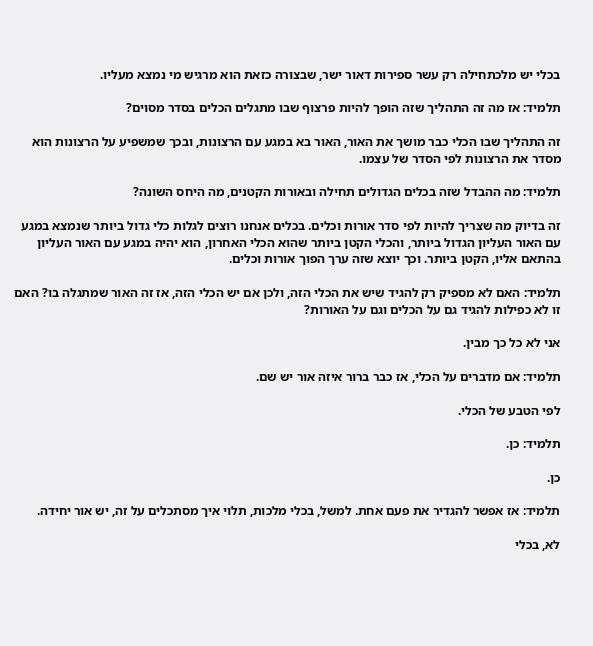בכלי יש מלכתחילה רק עשר ספירות דאור ישר, שבצורה כזאת הוא מרגיש מי נמצא מעליו.

תלמיד: אז מה זה התהליך שזה הופך להיות פרצוף שבו מתגלים הכלים בסדר מסוים?

זה התהליך שבו הכלי כבר מושך את האור, האור בא במגע עם הרצונות, ובכך שמשפיע על הרצונות הוא מסדר את הרצונות לפי הסדר של עצמו.

תלמיד: מה ההבדל שזה בכלים הגדולים תחילה ובאורות הקטנים, מה היחס השונה?

זה בדיוק מה שצריך להיות לפי סדר אורות וכלים. בכלים אנחנו רוצים לגלות כלי גדול ביותר שנמצא במגע עם האור העליון הגדול ביותר, והכלי הקטן ביותר שהוא הכלי האחרון, הוא יהיה במגע עם האור העליון בהתאם אליו, הקטן ביותר. וכך יוצא שזה ערך הפוך אורות וכלים.

תלמיד: האם לא מספיק רק להגיד שיש את הכלי הזה, ולכן אם יש הכלי הזה, אז זה האור שמתגלה בו? האם זו לא כפילות להגיד גם על הכלים וגם על האורות?

אני לא כל כך מבין.

תלמיד: אם מדברים על הכלי, אז כבר ברור איזה אור יש שם.

לפי הטבע של הכלי.

תלמיד: כן.

כן.

תלמיד: אז אפשר להגדיר את פעם אחת. למשל, בכלי מלכות, תלוי איך מסתכלים על זה, יש אור יחידה.

לא, בכלי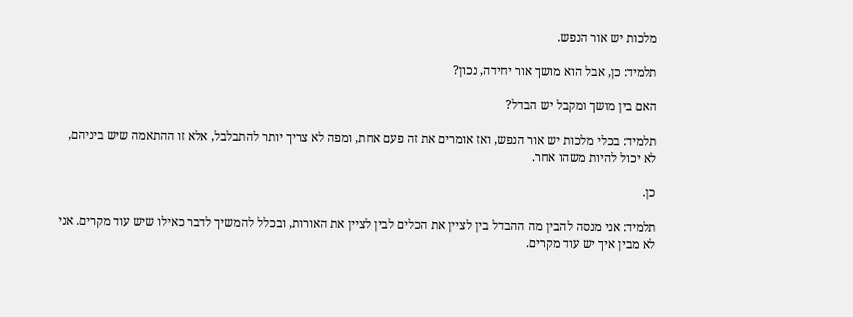מלכות יש אור הנפש.

תלמיד: כן, אבל הוא מושך אור יחידה, נכון?

האם בין מושך ומקבל יש הבדל?

תלמיד: בכלי מלכות יש אור הנפש, ואז אומרים את זה פעם אחת, ומפה לא צריך יותר להתבלבל, אלא זו ההתאמה שיש ביניהם, לא יכול להיות משהו אחר.

כן.

תלמיד: אני מנסה להבין מה ההבדל בין לציין את הכלים לבין לציין את האורות, ובכלל להמשיך לדבר כאילו שיש עוד מקרים. אני לא מבין איך יש עוד מקרים.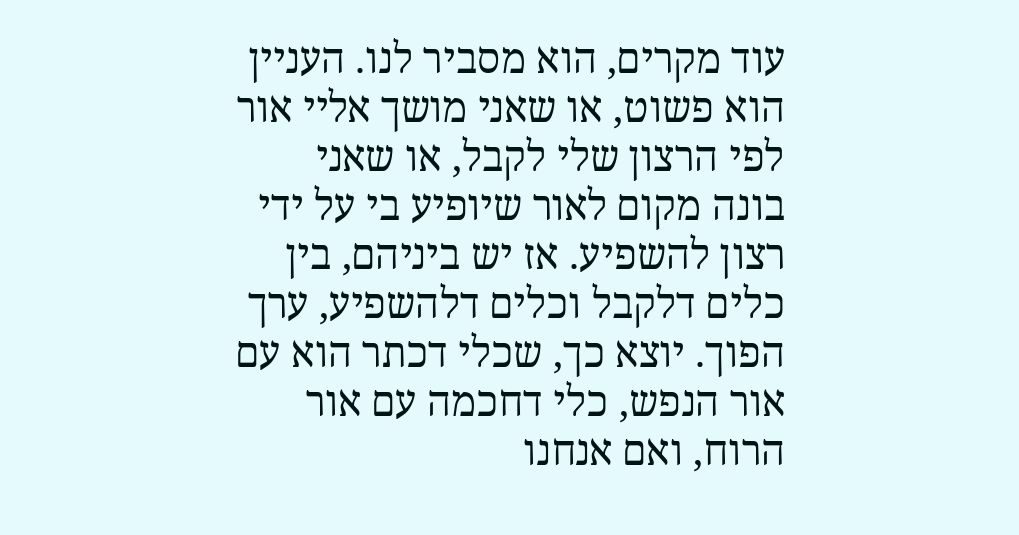עוד מקרים, הוא מסביר לנו. העניין הוא פשוט, או שאני מושך אליי אור לפי הרצון שלי לקבל, או שאני בונה מקום לאור שיופיע בי על ידי רצון להשפיע. אז יש ביניהם, בין כלים דלקבל וכלים דלהשפיע, ערך הפוך. יוצא כך, שכלי דכתר הוא עם אור הנפש, כלי דחכמה עם אור הרוח, ואם אנחנו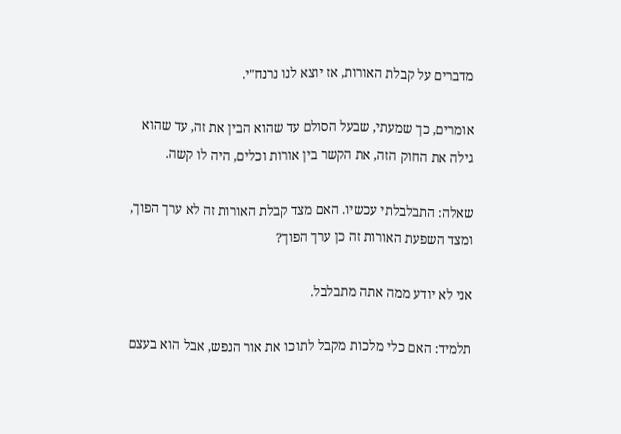מדברים על קבלת האורות, אז יוצא לנו נרנח"י.

אומרים, כך שמעתי, שבעל הסולם עד שהוא הבין את זה, עד שהוא גילה את החוק הזה, את הקשר בין אורות וכלים, היה לו קשה.

שאלה: התבלבלתי עכשיו. האם מצד קבלת האורות זה לא ערך הפוך, ומצד השפעת האורות זה כן ערך הפוך?

אני לא יודע ממה אתה מתבלבל.

תלמיד: האם כלי מלכות מקבל לתוכו את אור הנפש, אבל הוא בעצם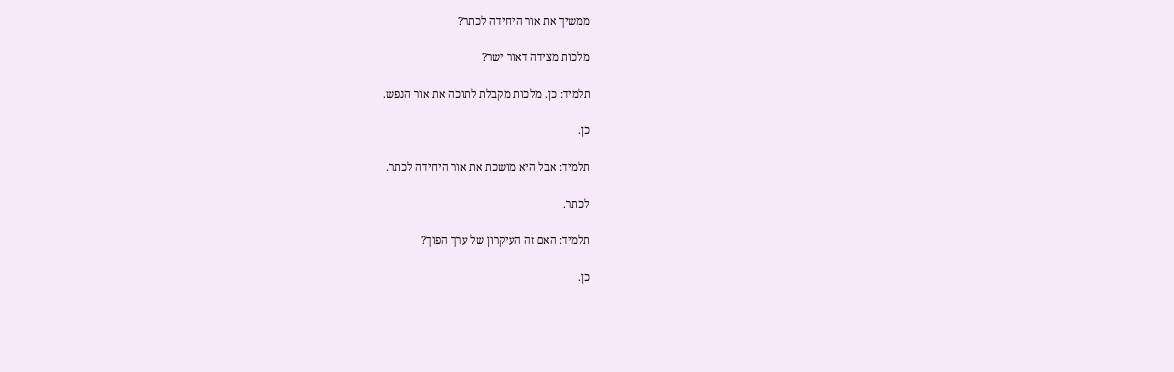ממשיך את אור היחידה לכתר?

מלכות מצידה דאור ישר?

תלמיד: כן. מלכות מקבלת לתוכה את אור הנפש.

כן.

תלמיד: אבל היא מושכת את אור היחידה לכתר.

לכתר.

תלמיד: האם זה העיקרון של ערך הפוך?

כן.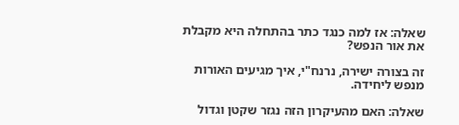שאלה: אז למה כנגד כתר בהתחלה היא מקבלת את אור הנפש?

זה בצורה ישירה, נרנח"י, איך מגיעים האורות מנפש ליחידה.

שאלה: האם מהעיקרון הזה נגזר שקטן וגדול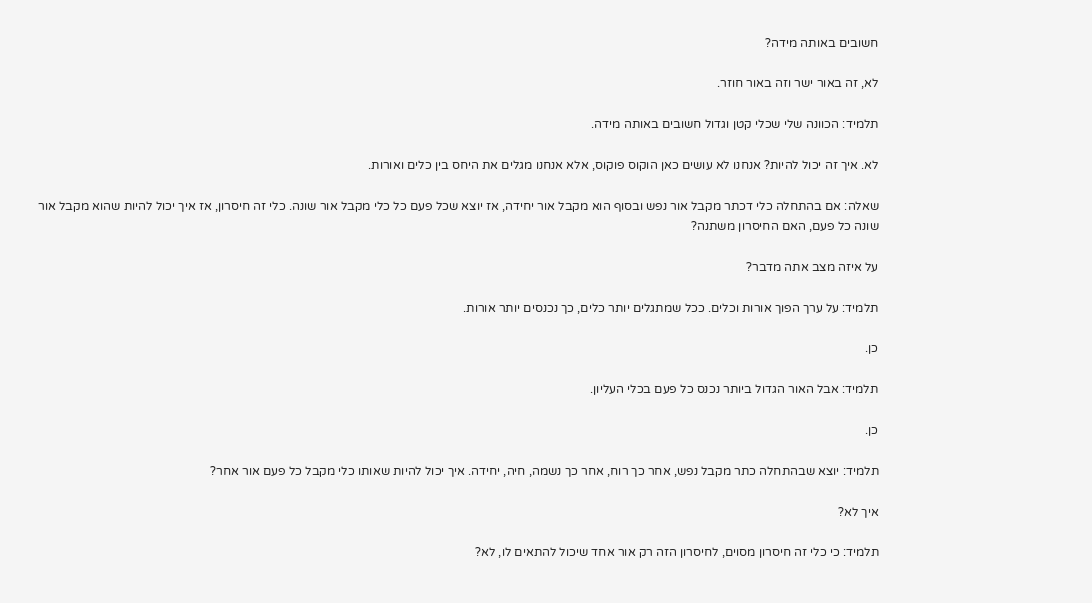חשובים באותה מידה?

לא, זה באור ישר וזה באור חוזר.

תלמיד: הכוונה שלי שכלי קטן וגדול חשובים באותה מידה.

לא. איך זה יכול להיות? אנחנו לא עושים כאן הוקוס פוקוס, אלא אנחנו מגלים את היחס בין כלים ואורות.

שאלה: אם בהתחלה כלי דכתר מקבל אור נפש ובסוף הוא מקבל אור יחידה, אז יוצא שכל פעם כל כלי מקבל אור שונה. כלי זה חיסרון, אז איך יכול להיות שהוא מקבל אור שונה כל פעם, האם החיסרון משתנה?

על איזה מצב אתה מדבר?

תלמיד: על ערך הפוך אורות וכלים. ככל שמתגלים יותר כלים, כך נכנסים יותר אורות.

כן.

תלמיד: אבל האור הגדול ביותר נכנס כל פעם בכלי העליון.

כן.

תלמיד: יוצא שבהתחלה כתר מקבל נפש, אחר כך רוח, אחר כך נשמה, חיה, יחידה. איך יכול להיות שאותו כלי מקבל כל פעם אור אחר?

איך לא?

תלמיד: כי כלי זה חיסרון מסוים, לחיסרון הזה רק אור אחד שיכול להתאים לו, לא?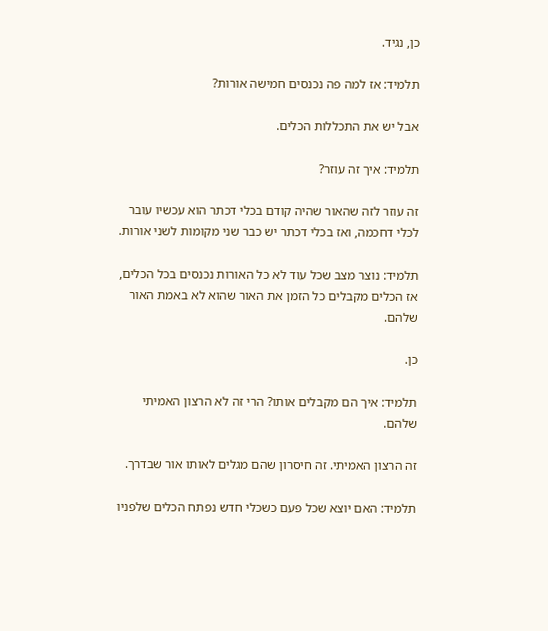כן, נגיד.

תלמיד: אז למה פה נכנסים חמישה אורות?

אבל יש את התכללות הכלים.

תלמיד: איך זה עוזר?

זה עוזר לזה שהאור שהיה קודם בכלי דכתר הוא עכשיו עובר לכלי דחכמה, ואז בכלי דכתר יש כבר שני מקומות לשני אורות.

תלמיד: נוצר מצב שכל עוד לא כל האורות נכנסים בכל הכלים, אז הכלים מקבלים כל הזמן את האור שהוא לא באמת האור שלהם.

כן.

תלמיד: איך הם מקבלים אותו? הרי זה לא הרצון האמיתי שלהם.

זה הרצון האמיתי. זה חיסרון שהם מגלים לאותו אור שבדרך.

תלמיד: האם יוצא שכל פעם כשכלי חדש נפתח הכלים שלפניו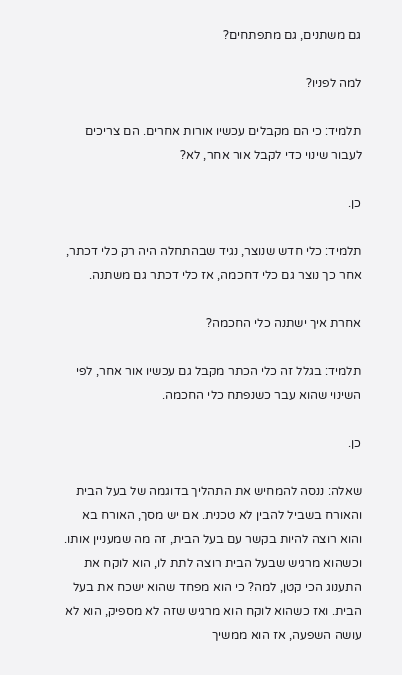גם משתנים, גם מתפתחים?

למה לפניו?

תלמיד: כי הם מקבלים עכשיו אורות אחרים. הם צריכים לעבור שינוי כדי לקבל אור אחר, לא?

כן.

תלמיד: כלי חדש שנוצר, נגיד שבהתחלה היה רק כלי דכתר, אחר כך נוצר גם כלי דחכמה, אז כלי דכתר גם משתנה.

אחרת איך ישתנה כלי החכמה?

תלמיד: בגלל זה כלי הכתר מקבל גם עכשיו אור אחר, לפי השינוי שהוא עבר כשנפתח כלי החכמה.

כן.

שאלה: ננסה להמחיש את התהליך בדוגמה של בעל הבית והאורח בשביל להבין לא טכנית. אם יש מסך, האורח בא והוא רוצה להיות בקשר עם בעל הבית, זה מה שמעניין אותו. וכשהוא מרגיש שבעל הבית רוצה לתת לו, הוא לוקח את התענוג הכי קטן, למה? כי הוא מפחד שהוא ישכח את בעל הבית. ואז כשהוא לוקח הוא מרגיש שזה לא מספיק, הוא לא עושה השפעה, אז הוא ממשיך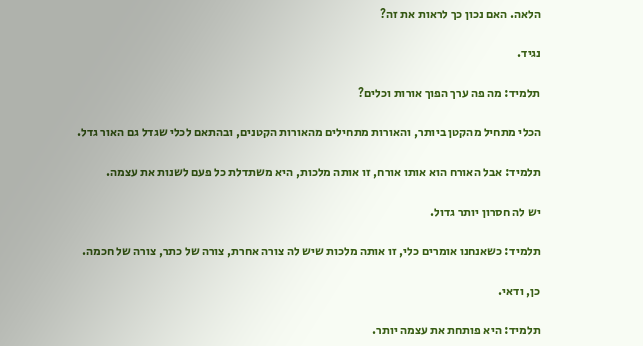הלאה. האם נכון כך לראות את זה?

נגיד.

תלמיד: מה פה ערך הפוך אורות וכלים?

הכלי מתחיל מהקטן ביותר, והאורות מתחילים מהאורות הקטנים, ובהתאם לכלי שגדל גם האור גדל.

תלמיד: אבל האורח הוא אותו אורח, זו אותה מלכות, היא משתדלת כל פעם לשנות את עצמה.

יש לה חסרון יותר גדול.

תלמיד: כשאנחנו אומרים כלי, זו אותה מלכות שיש לה צורה אחרת, צורה של כתר, צורה של חכמה.

כן, ודאי.

תלמיד: היא פותחת את עצמה יותר.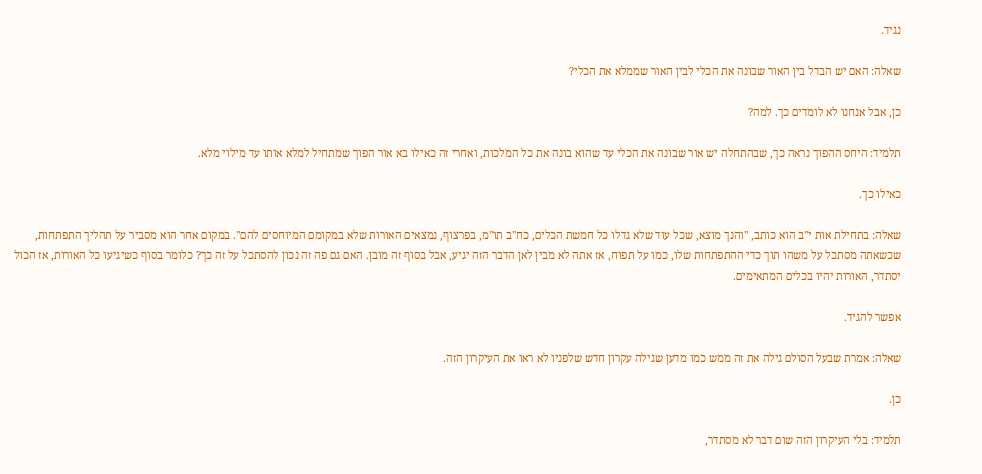נגיד.

שאלה: האם יש הבדל בין האור שבונה את הכלי לבין האור שממלא את הכלי?

כן, אבל אנחנו לא לומדים כך. למה?

תלמיד: היחס ההפוך נראה כך, שבהתחלה יש אור שבונה את הכלי עד שהוא בונה את כל המלכות, ואחרי זה כאילו בא אור הפוך שמתחיל למלא אותו עד מילוי מלא.

כאילו כך.

שאלה: בתחילת אות י"ב הוא כותב, "והנך מוצא, שכל עוד שלא גדלו כל חמשת הכלים, כח"ב תו"מ, בפרצוף, נמצאים האורות שלא במקומם המיוחסים להם". במקום אחר הוא מסביר על תהליך התפתחות, שכשאתה מסתכל על משהו תוך כדי ההתפתחות שלו, כמו על תפוח, אז אתה לא מבין לאן הדבר הזה יגיע, אבל בסוף זה מובן. האם גם פה זה נכון להסתכל על זה כך? כלומר בסוף כשיגיעו כל האורות, אז הכול יסתדר, האורות יהיו בכלים המתאימים.

אפשר להגיד.

שאלה: אמרת שבעל הסולם גילה את זה ממש כמו מדען שגילה עקרון חדש שלפניו לא ראו את העיקרון הזה.

כן.

תלמיד: בלי העיקרון הזה שום דבר לא מסתדר,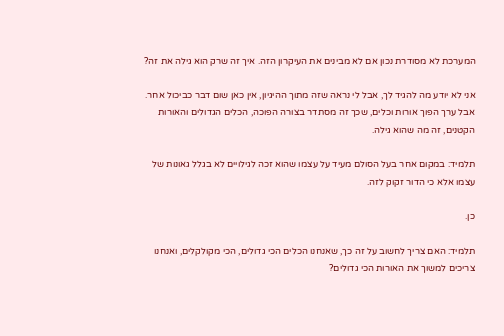המערכת לא מסודרת נכון אם לא מבינים את העיקרון הזה. איך זה שרק הוא גילה את זה?

אני לא יודע מה להגיד לך, אבל לי נראה שזה מתוך ההיגיון, אין כאן שום דבר כביכול אחר. אבל ערך הפוך אורות וכלים, שכך זה מסתדר בצורה הפוכה, הכלים הגדולים והאורות הקטנים, זה מה שהוא גילה.

תלמיד: במקום אחר בעל הסולם מעיד על עצמו שהוא זכה לגילויים לא בגלל גאונות של עצמו אלא כי הדור זקוק לזה.

כן.

תלמיד: האם צריך לחשוב על זה כך, שאנחנו הכלים הכי גדולים, הכי מקולקלים, ואנחנו צריכים למשוך את האורות הכי גדולים?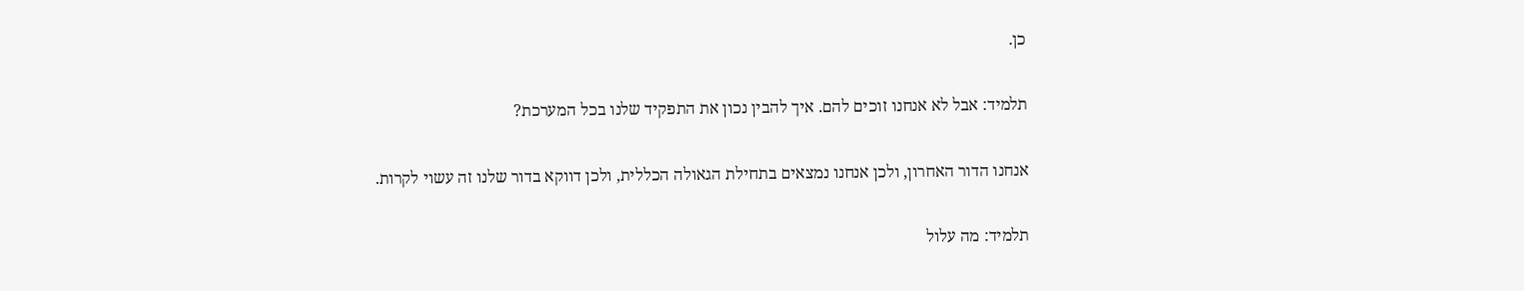כן.

תלמיד: אבל לא אנחנו זוכים להם. איך להבין נכון את התפקיד שלנו בכל המערכת?

אנחנו הדור האחרון, ולכן אנחנו נמצאים בתחילת הגאולה הכללית, ולכן דווקא בדור שלנו זה עשוי לקרות.

תלמיד: מה עלול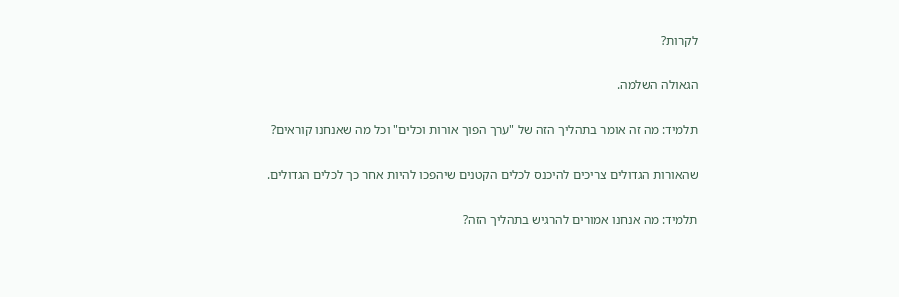לקרות?

הגאולה השלמה.

תלמיד: מה זה אומר בתהליך הזה של "ערך הפוך אורות וכלים" וכל מה שאנחנו קוראים?

שהאורות הגדולים צריכים להיכנס לכלים הקטנים שיהפכו להיות אחר כך לכלים הגדולים.

תלמיד: מה אנחנו אמורים להרגיש בתהליך הזה?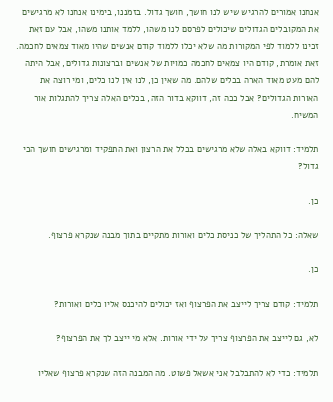אנחנו אמורים להרגיש שיש לנו חושך, חושך גדול. בזמננו, בימינו אנחנו לא מרגישים את המקובלים הגדולים שיכולים לפרסם לנו משהו, ללמד אותנו משהו, אבל עם זאת זכינו ללמוד לפי המקורות מה שלא יכלו ללמוד קודם אנשים שהיו מאוד צמאים לחכמה. זאת אומרת, קודם היו צמאים לחכמה כמויות של אנשים וברצונות גדולים, אבל היתה להם מעט מאוד הארה בכלים שלהם. מה שאין כן, לנו אין לנו כלים, ומי רוצה את האורות הגדולים? אבל ככה זה, דווקא בדור הזה, בכלים האלה צריך להתגלות אור המשיח.

תלמיד: דווקא באלה שלא מרגישים בכלל את הרצון ואת התפקיד ומרגישים חושך הכי גדול?

כן.

שאלה: כל התהליך של כניסת כלים ואורות מתקיים בתוך מבנה שנקרא פרצוף.

כן.

תלמיד: קודם צריך לייצב את הפרצוף ואז יכולים להיכנס אליו כלים ואורות?

לא, גם לייצב את הפרצוף צריך על ידי אורות. אלא מי ייצב לך את הפרצוף?

תלמיד: כדי לא להתבלבל אני אשאל פשוט. מה המבנה הזה שנקרא פרצוף שאליו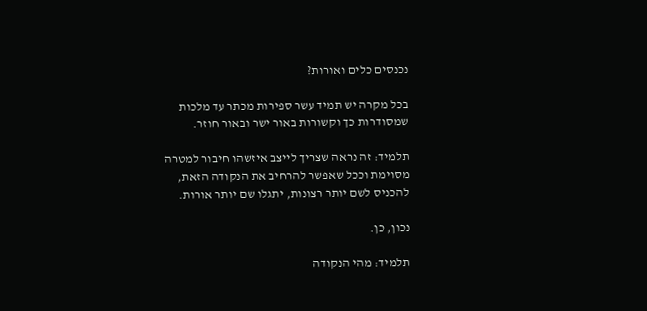נכנסים כלים ואורות?

בכל מקרה יש תמיד עשר ספירות מכתר עד מלכות שמסודרות כך וקשורות באור ישר ובאור חוזר.

תלמיד: זה נראה שצריך לייצב איזשהו חיבור למטרה מסוימת וככל שאפשר להרחיב את הנקודה הזאת, להכניס לשם יותר רצונות, יתגלו שם יותר אורות.

נכון, כן.

תלמיד: מהי הנקודה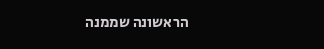הראשונה שממנה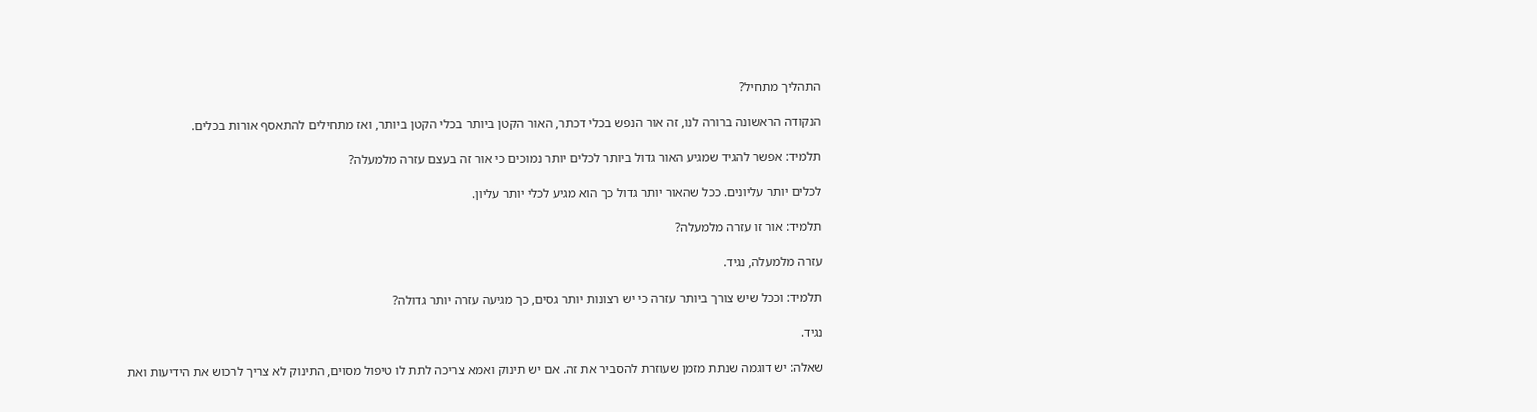התהליך מתחיל?

הנקודה הראשונה ברורה לנו, זה אור הנפש בכלי דכתר, האור הקטן ביותר בכלי הקטן ביותר, ואז מתחילים להתאסף אורות בכלים.

תלמיד: אפשר להגיד שמגיע האור גדול ביותר לכלים יותר נמוכים כי אור זה בעצם עזרה מלמעלה?

לכלים יותר עליונים. ככל שהאור יותר גדול כך הוא מגיע לכלי יותר עליון.

תלמיד: אור זו עזרה מלמעלה?

עזרה מלמעלה, נגיד.

תלמיד: וככל שיש צורך ביותר עזרה כי יש רצונות יותר גסים, כך מגיעה עזרה יותר גדולה?

נגיד.

שאלה: יש דוגמה שנתת מזמן שעוזרת להסביר את זה. אם יש תינוק ואמא צריכה לתת לו טיפול מסוים, התינוק לא צריך לרכוש את הידיעות ואת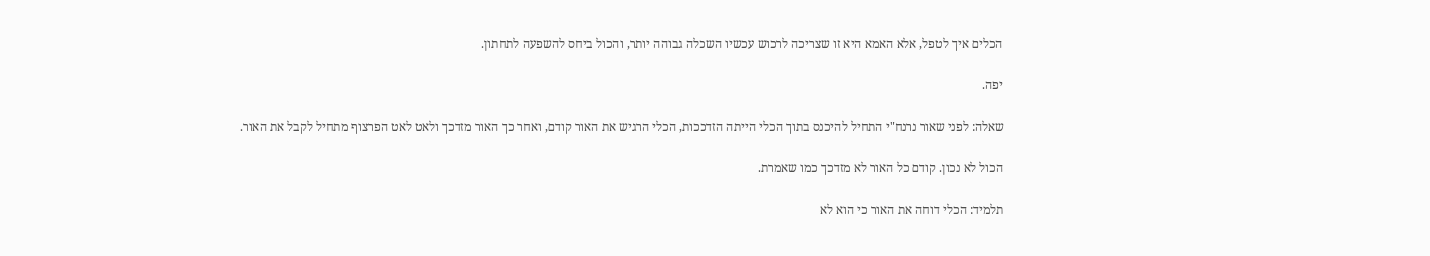הכלים איך לטפל, אלא האמא היא זו שצריכה לרכוש עכשיו השכלה גבוהה יותר, והכול ביחס להשפעה לתחתון.

יפה.

שאלה: לפני שאור נרנח"י התחיל להיכנס בתוך הכלי הייתה הזדככות, הכלי הרגיש את האור קודם, ואחר כך האור מזדכך ולאט לאט הפרצוף מתחיל לקבל את האור.

הכול לא נכון. קודם כל האור לא מזדכך כמו שאמרת.

תלמיד: הכלי דוחה את האור כי הוא לא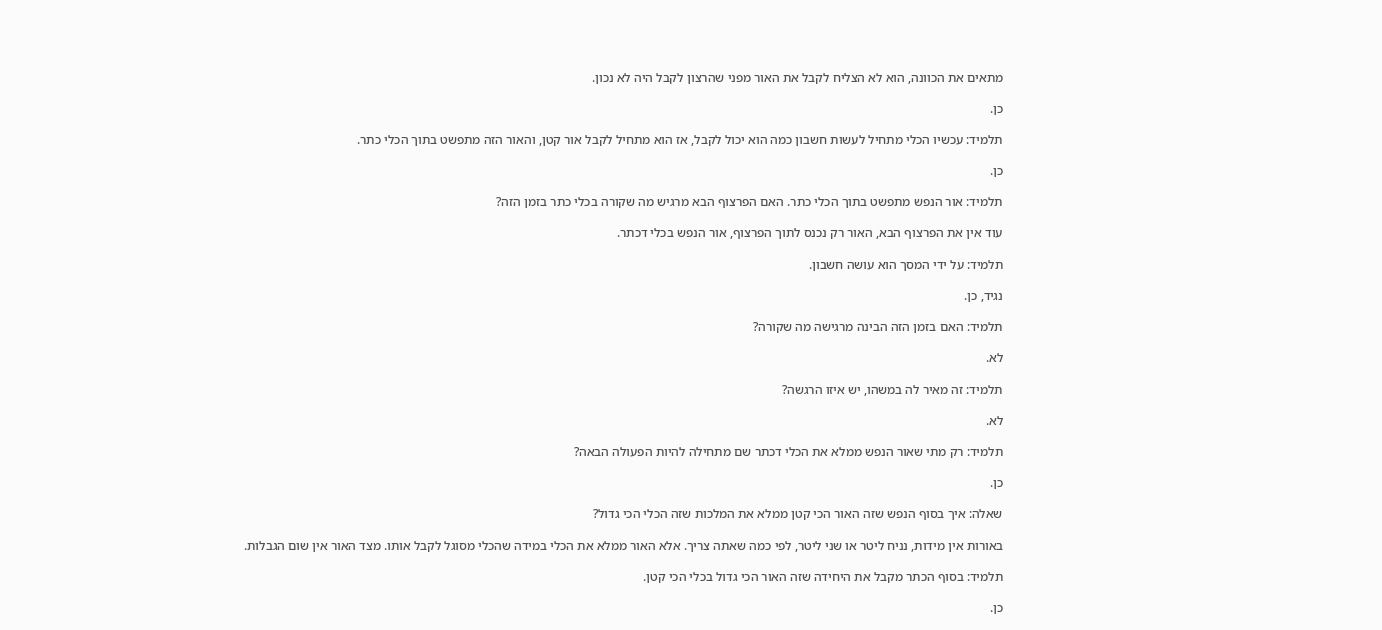מתאים את הכוונה, הוא לא הצליח לקבל את האור מפני שהרצון לקבל היה לא נכון.

כן.

תלמיד: עכשיו הכלי מתחיל לעשות חשבון כמה הוא יכול לקבל, אז הוא מתחיל לקבל אור קטן, והאור הזה מתפשט בתוך הכלי כתר.

כן.

תלמיד: אור הנפש מתפשט בתוך הכלי כתר. האם הפרצוף הבא מרגיש מה שקורה בכלי כתר בזמן הזה?

עוד אין את הפרצוף הבא, האור רק נכנס לתוך הפרצוף, אור הנפש בכלי דכתר.

תלמיד: על ידי המסך הוא עושה חשבון.

נגיד, כן.

תלמיד: האם בזמן הזה הבינה מרגישה מה שקורה?

לא.

תלמיד: זה מאיר לה במשהו, יש איזו הרגשה?

לא.

תלמיד: רק מתי שאור הנפש ממלא את הכלי דכתר שם מתחילה להיות הפעולה הבאה?

כן.

שאלה: איך בסוף הנפש שזה האור הכי קטן ממלא את המלכות שזה הכלי הכי גדול?

באורות אין מידות, נניח ליטר או שני ליטר, לפי כמה שאתה צריך. אלא האור ממלא את הכלי במידה שהכלי מסוגל לקבל אותו. מצד האור אין שום הגבלות.

תלמיד: בסוף הכתר מקבל את היחידה שזה האור הכי גדול בכלי הכי קטן.

כן.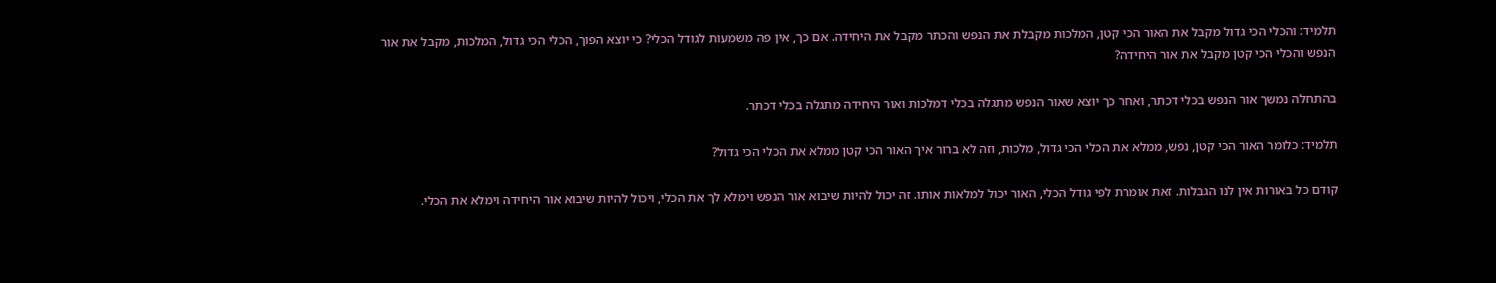תלמיד: והכלי הכי גדול מקבל את האור הכי קטן, המלכות מקבלת את הנפש והכתר מקבל את היחידה. אם כך, אין פה משמעות לגודל הכלי? כי יוצא הפוך, הכלי הכי גדול, המלכות, מקבל את אור הנפש והכלי הכי קטן מקבל את אור היחידה?

בהתחלה נמשך אור הנפש בכלי דכתר, ואחר כך יוצא שאור הנפש מתגלה בכלי דמלכות ואור היחידה מתגלה בכלי דכתר.

תלמיד: כלומר האור הכי קטן, נפש, ממלא את הכלי הכי גדול, מלכות, וזה לא ברור איך האור הכי קטן ממלא את הכלי הכי גדול?

קודם כל באורות אין לנו הגבלות. זאת אומרת לפי גודל הכלי, האור יכול למלאות אותו. זה יכול להיות שיבוא אור הנפש וימלא לך את הכלי, ויכול להיות שיבוא אור היחידה וימלא את הכלי.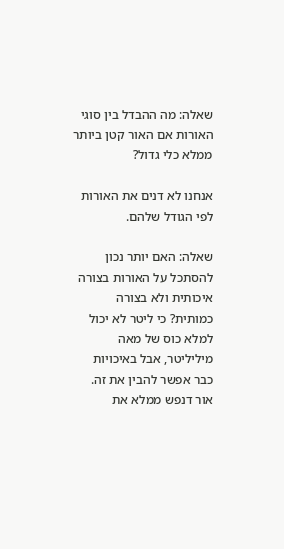שאלה: מה ההבדל בין סוגי האורות אם האור קטן ביותר ממלא כלי גדול?

אנחנו לא דנים את האורות לפי הגודל שלהם.

שאלה: האם יותר נכון להסתכל על האורות בצורה איכותית ולא בצורה כמותית? כי ליטר לא יכול למלא כוס של מאה מיליליטר, אבל באיכויות כבר אפשר להבין את זה. אור דנפש ממלא את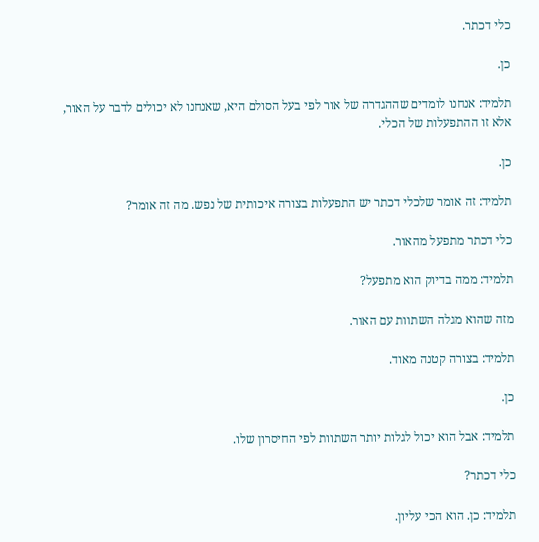כלי דכתר.

כן.

תלמיד: אנחנו לומדים שההגדרה של אור לפי בעל הסולם היא, שאנחנו לא יכולים לדבר על האור, אלא זו ההתפעלות של הכלי.

כן.

תלמיד: זה אומר שלכלי דכתר יש התפעלות בצורה איכותית של נפש. מה זה אומר?

כלי דכתר מתפעל מהאור.

תלמיד: ממה בדיוק הוא מתפעל?

מזה שהוא מגלה השתוות עם האור.

תלמיד: בצורה קטנה מאוד.

כן.

תלמיד: אבל הוא יכול לגלות יותר השתוות לפי החיסרון שלו.

כלי דכתר?

תלמיד: כן. הוא הכי עליון.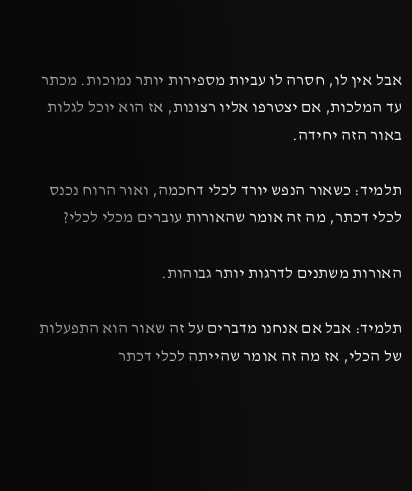אבל אין לו, חסרה לו עביות מספירות יותר נמוכות. מכתר עד המלכות, אם יצטרפו אליו רצונות, אז הוא יוכל לגלות באור הזה יחידה.

תלמיד: כשאור הנפש יורד לכלי דחכמה, ואור הרוח נכנס לכלי דכתר, מה זה אומר שהאורות עוברים מכלי לכלי?

האורות משתנים לדרגות יותר גבוהות.

תלמיד: אבל אם אנחנו מדברים על זה שאור הוא התפעלות של הכלי, אז מה זה אומר שהייתה לכלי דכתר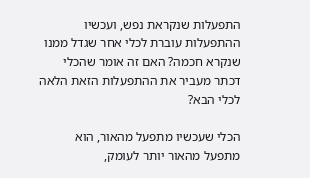התפעלות שנקראת נפש, ועכשיו ההתפעלות עוברת לכלי אחר שגדל ממנו שנקרא חכמה? האם זה אומר שהכלי דכתר מעביר את ההתפעלות הזאת הלאה לכלי הבא?

הכלי שעכשיו מתפעל מהאור, הוא מתפעל מהאור יותר לעומק,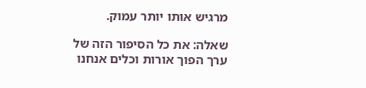מרגיש אותו יותר עמוק.

שאלה: את כל הסיפור הזה של ערך הפוך אורות וכלים אנחנו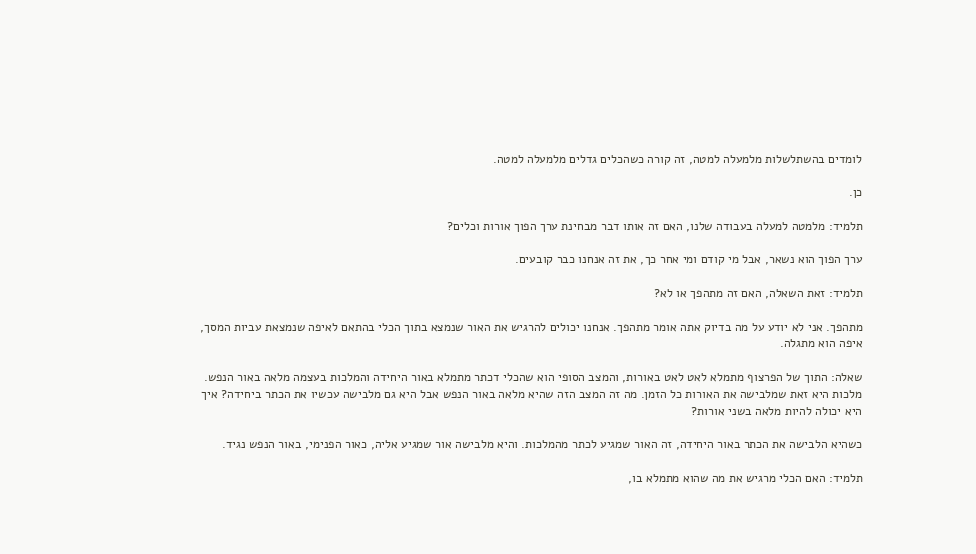לומדים בהשתלשלות מלמעלה למטה, זה קורה כשהכלים גדלים מלמעלה למטה.

כן.

תלמיד: מלמטה למעלה בעבודה שלנו, האם זה אותו דבר מבחינת ערך הפוך אורות וכלים?

ערך הפוך הוא נשאר, אבל מי קודם ומי אחר כך, את זה אנחנו כבר קובעים.

תלמיד: זאת השאלה, האם זה מתהפך או לא?

מתהפך. אני לא יודע על מה בדיוק אתה אומר מתהפך. אנחנו יכולים להרגיש את האור שנמצא בתוך הכלי בהתאם לאיפה שנמצאת עביות המסך, איפה הוא מתגלה.

שאלה: התוך של הפרצוף מתמלא לאט לאט באורות, והמצב הסופי הוא שהכלי דכתר מתמלא באור היחידה והמלכות בעצמה מלאה באור הנפש. מלכות היא זאת שמלבישה את האורות כל הזמן. מה זה המצב הזה שהיא מלאה באור הנפש אבל היא גם מלבישה עכשיו את הכתר ביחידה? איך היא יכולה להיות מלאה בשני אורות?

כשהיא הלבישה את הכתר באור היחידה, זה האור שמגיע לכתר מהמלכות. והיא מלבישה אור שמגיע אליה, כאור הפנימי, באור הנפש נגיד.

תלמיד: האם הכלי מרגיש את מה שהוא מתמלא בו,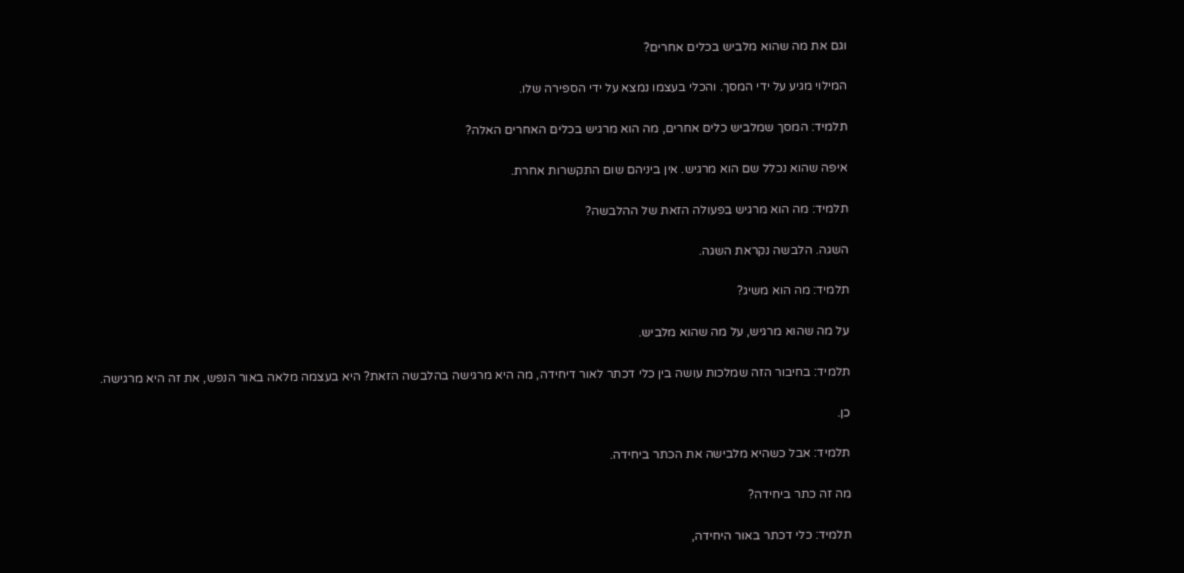וגם את מה שהוא מלביש בכלים אחרים?

המילוי מגיע על ידי המסך. והכלי בעצמו נמצא על ידי הספירה שלו.

תלמיד: המסך שמלביש כלים אחרים, מה הוא מרגיש בכלים האחרים האלה?

איפה שהוא נכלל שם הוא מרגיש. אין ביניהם שום התקשרות אחרת.

תלמיד: מה הוא מרגיש בפעולה הזאת של ההלבשה?

השגה. הלבשה נקראת השגה.

תלמיד: מה הוא משיג?

על מה שהוא מרגיש, על מה שהוא מלביש.

תלמיד: בחיבור הזה שמלכות עושה בין כלי דכתר לאור דיחידה, מה היא מרגישה בהלבשה הזאת? היא בעצמה מלאה באור הנפש, את זה היא מרגישה.

כן.

תלמיד: אבל כשהיא מלבישה את הכתר ביחידה.

מה זה כתר ביחידה?

תלמיד: כלי דכתר באור היחידה,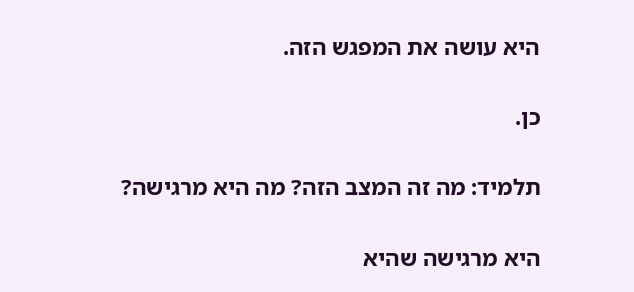היא עושה את המפגש הזה.

כן.

תלמיד: מה זה המצב הזה? מה היא מרגישה?

היא מרגישה שהיא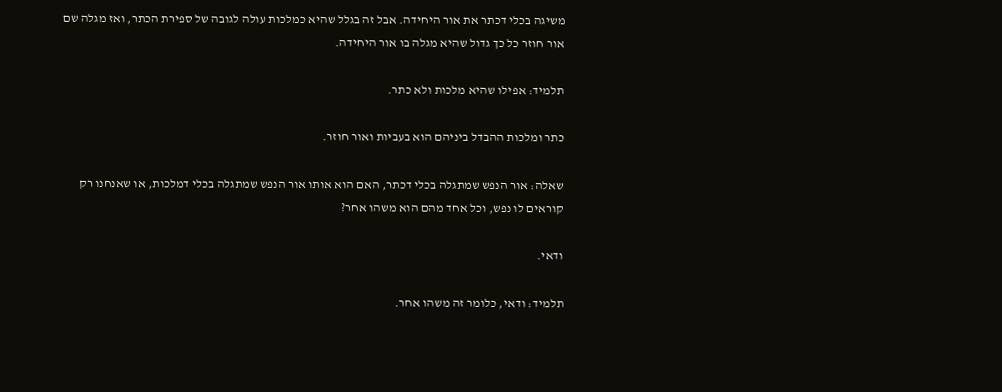משיגה בכלי דכתר את אור היחידה. אבל זה בגלל שהיא כמלכות עולה לגובה של ספירת הכתר, ואז מגלה שם אור חוזר כל כך גדול שהיא מגלה בו אור היחידה.

תלמיד: אפילו שהיא מלכות ולא כתר.

כתר ומלכות ההבדל ביניהם הוא בעביות ואור חוזר.

שאלה: אור הנפש שמתגלה בכלי דכתר, האם הוא אותו אור הנפש שמתגלה בכלי דמלכות, או שאנחנו רק קוראים לו נפש, וכל אחד מהם הוא משהו אחר?

ודאי.

תלמיד: ודאי, כלומר זה משהו אחר.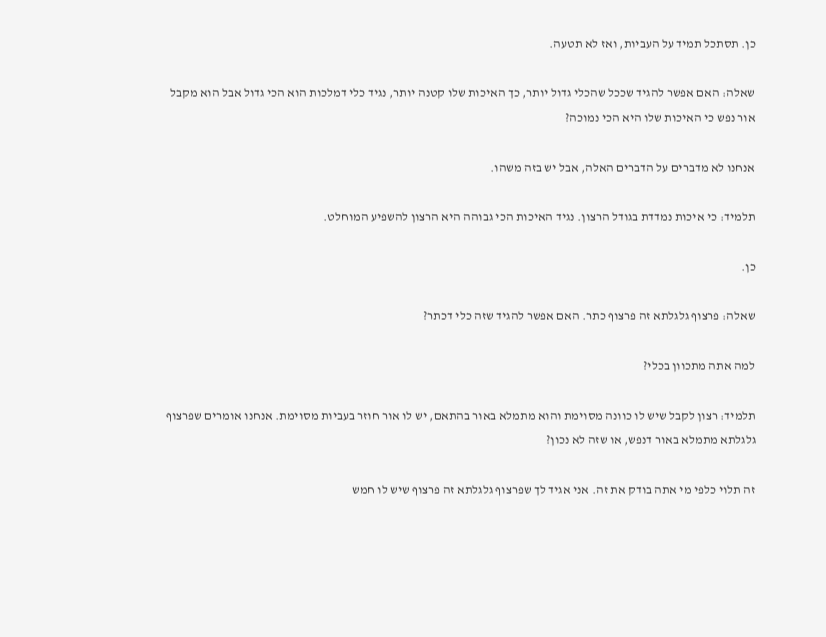כן. תסתכל תמיד על העביות, ואז לא תטעה.

שאלה: האם אפשר להגיד שככל שהכלי גדול יותר, כך האיכות שלו קטנה יותר, נגיד כלי דמלכות הוא הכי גדול אבל הוא מקבל אור נפש כי האיכות שלו היא הכי נמוכה?

אנחנו לא מדברים על הדברים האלה, אבל יש בזה משהו.

תלמיד: כי איכות נמדדת בגודל הרצון. נגיד האיכות הכי גבוהה היא הרצון להשפיע המוחלט.

כן.

שאלה: פרצוף גלגלתא זה פרצוף כתר. האם אפשר להגיד שזה כלי דכתר?

למה אתה מתכוון בכלי?

תלמיד: רצון לקבל שיש לו כוונה מסוימת והוא מתמלא באור בהתאם, יש לו אור חוזר בעביות מסוימת. אנחנו אומרים שפרצוף גלגלתא מתמלא באור דנפש, או שזה לא נכון?

זה תלוי כלפי מי אתה בודק את זה. אני אגיד לך שפרצוף גלגלתא זה פרצוף שיש לו חמש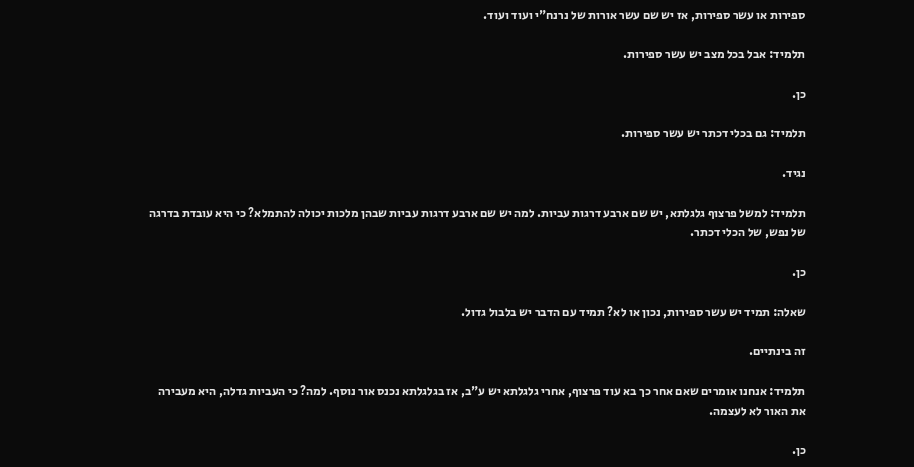ספירות או עשר ספירות, אז יש שם עשר אורות של נרנח"י ועוד ועוד.

תלמיד: אבל בכל מצב יש עשר ספירות.

כן.

תלמיד: גם בכלי דכתר יש עשר ספירות.

נגיד.

תלמיד: למשל פרצוף גלגלתא, יש שם ארבע דרגות עביות. למה יש שם ארבע דרגות עביות שבהן מלכות יכולה להתמלא? כי היא עובדת בדרגה של נפש, של הכלי דכתר.

כן.

שאלה: תמיד יש עשר ספירות, נכון או לא? תמיד עם הדבר יש בלבול גדול.

זה בינתיים.

תלמיד: אנחנו אומרים שאם אחר כך בא עוד פרצוף, אחרי גלגלתא יש ע"ב, אז בגלגלתא נכנס אור נוסף. למה? כי העביות גדלה, היא מעבירה את האור לא לעצמה.

כן.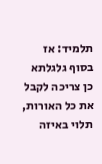תלמיד: אז בסוף גלגלתא כן צריכה לקבל את כל האורות, תלוי באיזה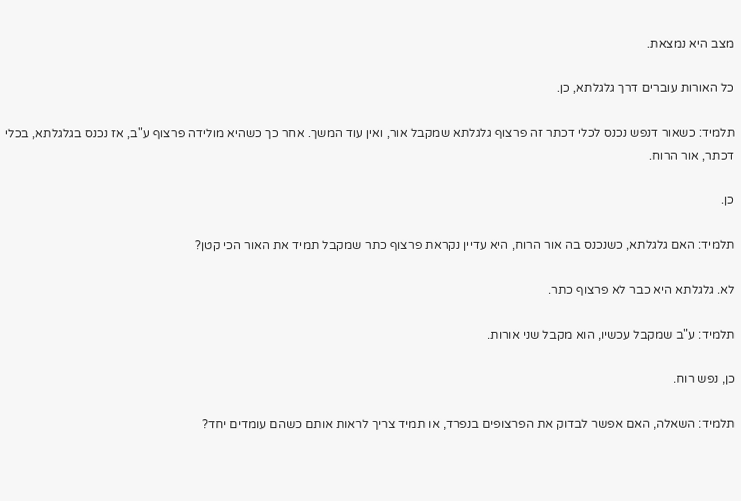מצב היא נמצאת.

כל האורות עוברים דרך גלגלתא, כן.

תלמיד: כשאור דנפש נכנס לכלי דכתר זה פרצוף גלגלתא שמקבל אור, ואין עוד המשך. אחר כך כשהיא מולידה פרצוף ע"ב, אז נכנס בגלגלתא, בכלי דכתר, אור הרוח.

כן.

תלמיד: האם גלגלתא, כשנכנס בה אור הרוח, היא עדיין נקראת פרצוף כתר שמקבל תמיד את האור הכי קטן?

לא. גלגלתא היא כבר לא פרצוף כתר.

תלמיד: ע"ב שמקבל עכשיו, הוא מקבל שני אורות.

כן, נפש רוח.

תלמיד: השאלה, האם אפשר לבדוק את הפרצופים בנפרד, או תמיד צריך לראות אותם כשהם עומדים יחד?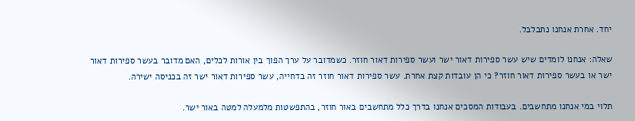יחד. אחרת אנחנו נתבלבל.

שאלה: אנחנו לומדים שיש עשר ספירות דאור ישר ועשר ספירות דאור חוזר. כשמדובר על ערך הפוך בין אורות לכלים, האם מדובר בעשר ספירות דאור ישר או בעשר ספירות דאור חוזר? כי הן עובדות קצת אחרת. עשר ספירות דאור חוזר זה בדחייה, עשר ספירות דאור ישר זה בכניסה ישירה.

תלוי במי אנחנו מתחשבים. בעבודות המסכים אנחנו בדרך כלל מתחשבים באור חוזר, בהתפשטות מלמעלה למטה באור ישר.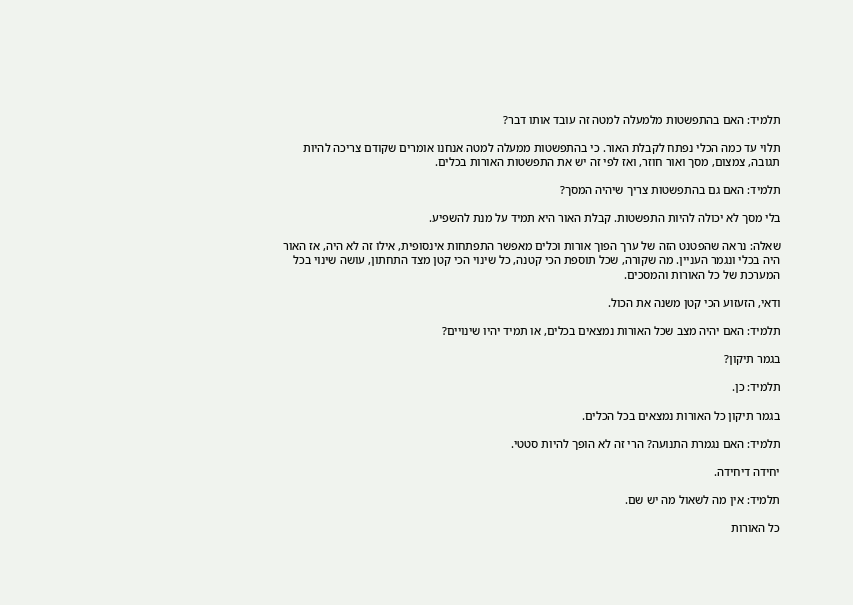תלמיד: האם בהתפשטות מלמעלה למטה זה עובד אותו דבר?

תלוי עד כמה הכלי נפתח לקבלת האור. כי בהתפשטות ממעלה למטה אנחנו אומרים שקודם צריכה להיות תגובה, צמצום, מסך ואור חוזר, ואז לפי זה יש את התפשטות האורות בכלים.

תלמיד: האם גם בהתפשטות צריך שיהיה המסך?

בלי מסך לא יכולה להיות התפשטות. קבלת האור היא תמיד על מנת להשפיע.

שאלה: נראה שהפטנט הזה של ערך הפוך אורות וכלים מאפשר התפתחות אינסופית, אילו זה לא היה, אז האור היה בכלי ונגמר העניין. מה שקורה, שכל תוספת הכי קטנה, כל שינוי הכי קטן מצד התחתון, עושה שינוי בכל המערכת של כל האורות והמסכים.

ודאי, הזעזוע הכי קטן משנה את הכול.

תלמיד: האם יהיה מצב שכל האורות נמצאים בכלים, או תמיד יהיו שינויים?

בגמר תיקון?

תלמיד: כן.

בגמר תיקון כל האורות נמצאים בכל הכלים.

תלמיד: האם נגמרת התנועה? הרי זה לא הופך להיות סטטי.

יחידה דיחידה.

תלמיד: אין מה לשאול מה יש שם.

כל האורות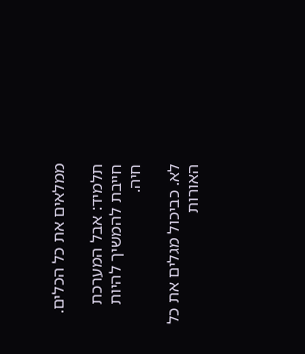ממלאים את כל הכלים.

תלמיד: אבל המערכת חייבת להמשיך להיות חיה.

לא. כביכול מגלים את כל האורות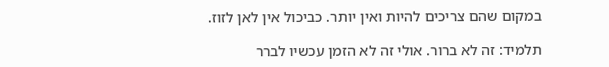במקום שהם צריכים להיות ואין יותר. כביכול אין לאן לזוז.

תלמיד: זה לא ברור. אולי זה לא הזמן עכשיו לברר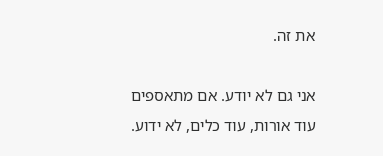את זה.

אני גם לא יודע. אם מתאספים עוד אורות, עוד כלים, לא ידוע.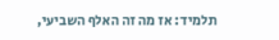תלמיד: אז מה זה האלף השביעי,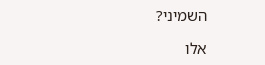השמיני?

אלו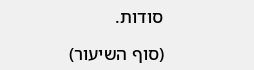סודות.

(סוף השיעור)